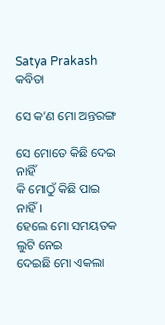Satya Prakash
କବିତା

ସେ କ’ଣ ମୋ ଅନ୍ତରଙ୍ଗ

ସେ ମୋତେ କିଛି ଦେଇ ନାହିଁ
କି ମୋଠୁଁ କିଛି ପାଇ ନାହିଁ।
ହେଲେ ମୋ ସମୟତକ ଲୁଟି ନେଇ
ଦେଇଛି ମୋ ଏକଲା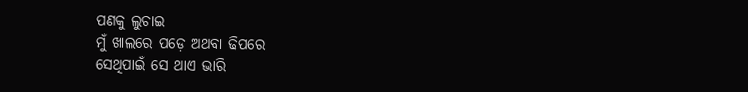ପଣକୁ ଲୁଚାଇ
ମୁଁ ଖାଲରେ ପଡ଼େ ଅଥବା ଢିପରେ
ସେଥିପାଇଁ ସେ ଥାଏ ଭାରି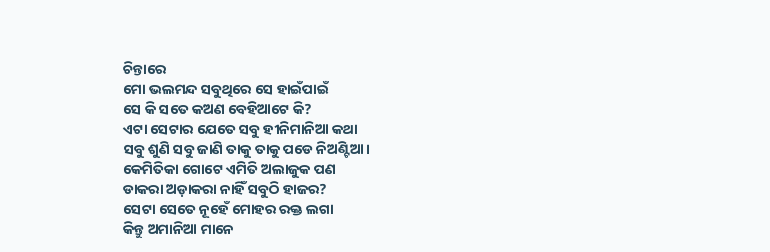ଚିନ୍ତାରେ
ମୋ ଭଲମନ୍ଦ ସବୁଥିରେ ସେ ହାଇଁପାଇଁ
ସେ କି ସତେ କଅଣ ବେହିଆଟେ କି?
ଏଟା ସେଟାର ଯେତେ ସବୁ ହୀନିମାନିଆ କଥା
ସବୁ ଶୁଣି ସବୁ ଜାଣି ତାକୁ ତାକୁ ପଡେ ନିଅଣ୍ଟିଆ।
କେମିତିକା ଗୋଟେ ଏମିତି ଅଲାଜୁକ ପଣ
ଡାକରା ଅଡ଼ାକରା ନାହିଁ ସବୁଠି ହାଜର?
ସେଟା ସେତେ ନୂହେଁ ମୋହର ରକ୍ତ ଲଗା
କିନ୍ତୁ ଅମାନିଆ ମାନେ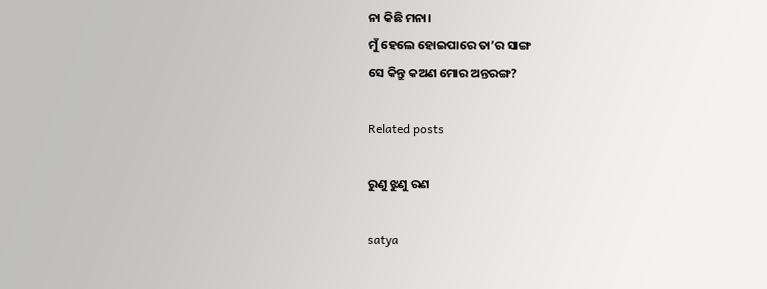ନା କିଛି ମନା।
ମୁଁ ହେଲେ ହୋଇପାରେ ତା’ର ସାଙ୍ଗ
ସେ କିନ୍ତୁ କଅଣ ମୋର ଅନ୍ତରଙ୍ଗ?

Related posts

ରୁଣୁ ଝୁଣୁ ରଣ

satya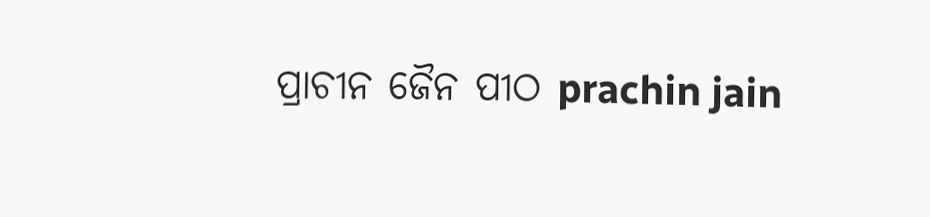ପ୍ରାଚୀନ ଜୈନ ପୀଠ prachin jain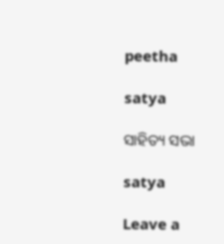peetha

satya

ସାହିତ୍ୟ ସଭା

satya

Leave a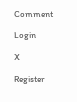Comment

Login

X

Register